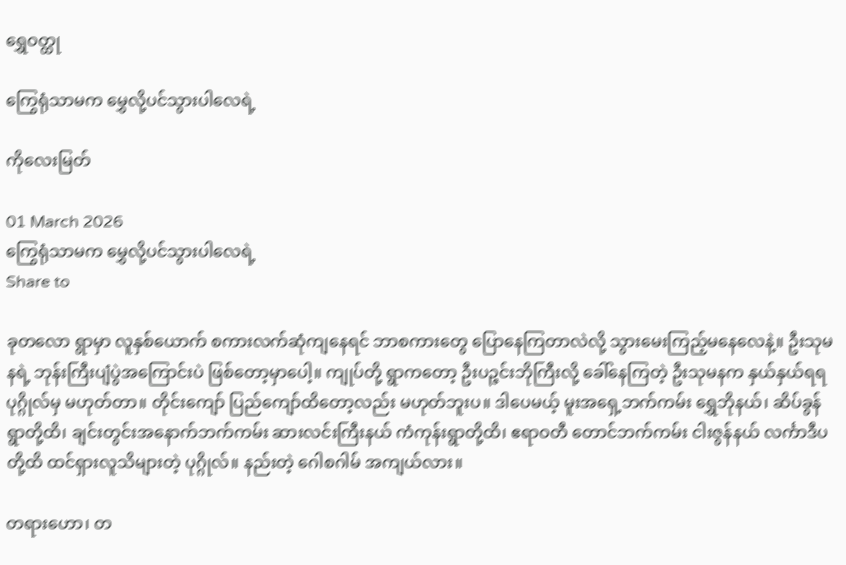ရွှေဝတ္ထု

ကြွေရုံသာမက မွှေလို့ပင်သွားပါလေရဲ့

ကိုလေးမြတ်

01 March 2026
ကြွေရုံသာမက မွှေလို့ပင်သွားပါလေရဲ့
Share to

ခုတလော ရွာမှာ လူနှစ်ယောက် စကားလက်ဆုံကျနေရင် ဘာစကားတွေ ပြောနေကြတာလဲလို့ သွားမေးကြည့်မနေလေနဲ့။ ဦးသုမနရဲ့ ဘုန်းကြီးပျံပွဲအကြောင်းပဲ ဖြစ်တော့မှာပေါ့။ ကျုပ်တို့ ရွာကတော့ ဦးပဉ္ဇင်းဘိုကြီးလို့ ခေါ်နေကြတဲ့ ဦးသုမနက နှယ်နှယ်ရရ ပုဂ္ဂိုလ်မှ မဟုတ်တာ။ တိုင်းကျော် ပြည်ကျော်ထိတော့လည်း မဟုတ်ဘူးပ။ ဒါပေမယ့် မူးအရှေ့ဘက်ကမ်း ရွှေဘိုနယ်၊ ဆိပ်ခွန်ရွာတို့ထိ၊ ချင်းတွင်းအနောက်ဘက်ကမ်း ဆားလင်းကြီးနယ် ကံကုန်းရွာတို့ထိ၊ ဧရာဝတီ တောင်ဘက်ကမ်း ငါးဇွန်နယ် လင်္ကာဒီပတို့ထိ ထင်ရှားလူသိများတဲ့ ပုဂ္ဂိုလ်။ နည်းတဲ့ ဂေါစဂါမ် အကျယ်လား။

တရားဟော၊ တ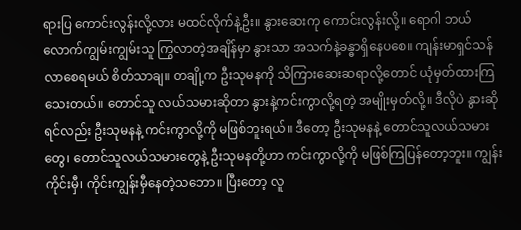ရားပြ ကောင်းလွန်းလို့လား မထင်လိုက်နဲ့ဦး။ နွားဆေးကု ကောင်းလွန်းလို့။ ရောဂါ ဘယ်လောက်ကျွမ်းကျွမ်းသူ ကြွလာတဲ့အချိန်မှာ နွားသာ အသက်နဲ့ခန္ဓာရှိနေပစေ။ ကျန်းမာရှင်သန်လာစေရမယ် စိတ်သာချ။ တချို့က ဦးသုမနကို သိကြားဆေးဆရာလို့တောင် ယုံမှတ်ထားကြသေးတယ်။ တောင်သူ လယ်သမားဆိုတာ နွားနဲ့ကင်းကွာလို့ရတဲ့ အမျိုးမှတ်လို့။ ဒီလိုပဲ နွားဆိုရင်လည်း ဦးသုမနနဲ့ ကင်းကွာလို့ကို မဖြစ်ဘူးရယ်။ ဒီတော့ ဦးသုမနနဲ့ တောင်သူလယ်သမားတွေ၊ တောင်သူလယ်သမားတွေနဲ့ ဦးသုမနတို့ဟာ ကင်းကွာလို့ကို မဖြစ်ကြပြန်တော့ဘူး။ ကျွန်းကိုင်းမှီ၊ ကိုင်းကျွန်းမှီနေတဲ့သဘော။ ပြီးတော့ လူ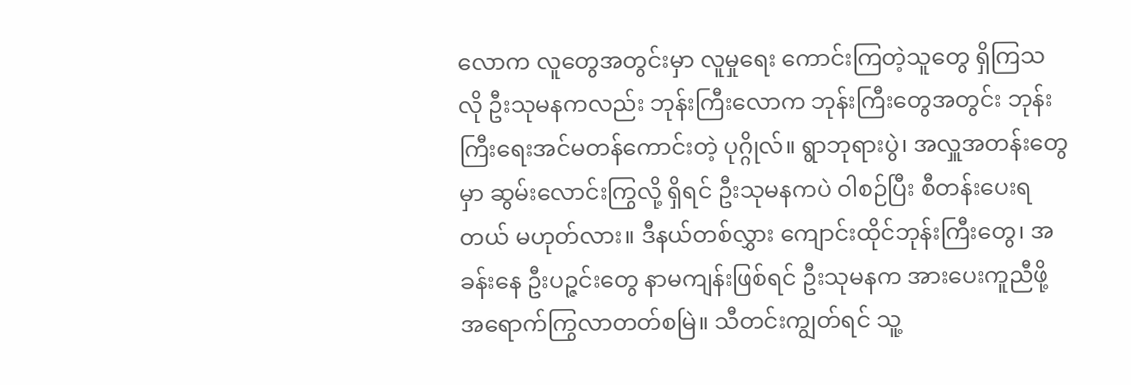လောက လူတွေအတွင်းမှာ လူမှုရေး ကောင်းကြတဲ့သူတွေ ရှိကြသလို ဦးသုမနကလည်း ဘုန်းကြီးလောက ဘုန်းကြီးတွေအတွင်း ဘုန်းကြီးရေးအင်မတန်ကောင်းတဲ့ ပုဂ္ဂိုလ်။ ရွာဘုရားပွဲ၊ အလှူအတန်းတွေမှာ ဆွမ်းလောင်းကြွလို့ ရှိရင် ဦးသုမနကပဲ ဝါစဉ်ပြီး စီတန်းပေးရတယ် မဟုတ်လား။ ဒီနယ်တစ်လွှား ကျောင်းထိုင်ဘုန်းကြီးတွေ၊ အခန်းနေ ဦးပဉ္ဇင်းတွေ နာမကျန်းဖြစ်ရင် ဦးသုမနက အားပေးကူညီဖို့ အရောက်ကြွလာတတ်စမြဲ။ သီတင်းကျွတ်ရင် သူ့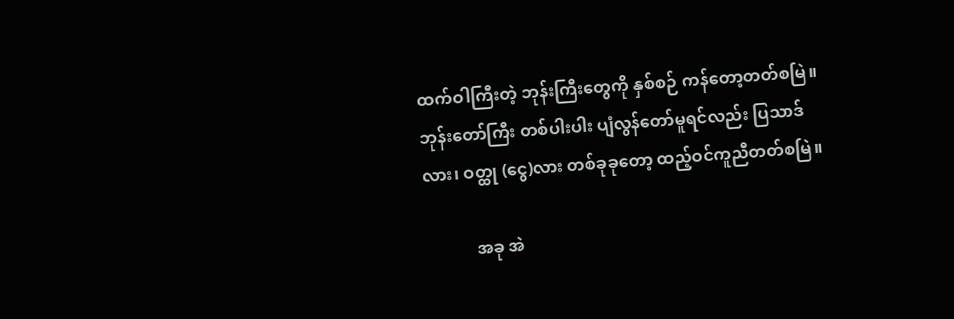ထက်ဝါကြီးတဲ့ ဘုန်းကြီးတွေကို နှစ်စဉ် ကန်တော့တတ်စမြဲ။ ဘုန်းတော်ကြီး တစ်ပါးပါး ပျံလွန်တော်မူရင်လည်း ပြသာဒ်လား၊ ဝတ္ထု (ငွေ)လား တစ်ခုခုတော့ ထည့်ဝင်ကူညီတတ်စမြဲ။

            အခု အဲ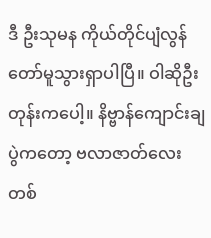ဒီ ဦးသုမန ကိုယ်တိုင်ပျံလွန်တော်မူသွားရှာပါပြီ။ ဝါဆိုဦးတုန်းကပေါ့။ နိဗ္ဗာန်ကျောင်းချပွဲကတော့ ဗလာဇာတ်လေး တစ်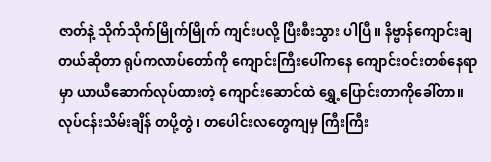ဇာတ်နဲ့ သိုက်သိုက်မြိုက်မြိုက် ကျင်းပလို့ ပြီးစီးသွား ပါပြီ။ နိဗ္ဗာန်ကျောင်းချတယ်ဆိုတာ ရုပ်ကလာပ်တော်ကို ကျောင်းကြီးပေါ်ကနေ ကျောင်းဝင်းတစ်နေရာမှာ ယာယီဆောက်လုပ်ထားတဲ့ ကျောင်းဆောင်ထဲ ရွှေ့ပြောင်းတာကိုခေါ်တာ။ လုပ်ငန်းသိမ်းချိန် တပို့တွဲ၊ တပေါင်းလတွေကျမှ ကြီးကြီး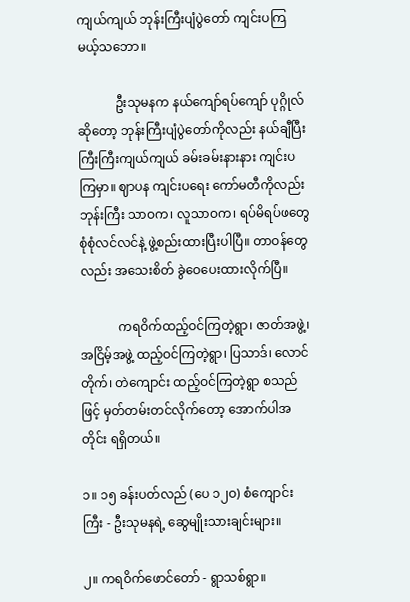ကျယ်ကျယ် ဘုန်းကြီးပျံပွဲတော် ကျင်းပကြမယ့်သဘော။

            ဦးသုမနက နယ်ကျော်ရပ်ကျော် ပုဂ္ဂိုလ်ဆိုတော့ ဘုန်းကြီးပျံပွဲတော်ကိုလည်း နယ်ချီပြီး ကြီးကြီးကျယ်ကျယ် ခမ်းခမ်းနားနား ကျင်းပကြမှာ။ ဈာပန ကျင်းပရေး ကော်မတီကိုလည်း ဘုန်းကြီး သာဝက၊ လူသာဝက၊ ရပ်မိရပ်ဖတွေ စုံစုံလင်လင်နဲ့ ဖွဲ့စည်းထားပြီးပါပြီ။ တာဝန်တွေလည်း အသေးစိတ် ခွဲဝေပေးထားလိုက်ပြီ။

            ကရဝိက်ထည့်ဝင်ကြတဲ့ရွာ၊ ဇာတ်အဖွဲ့၊ အငြိမ့်အဖွဲ့ ထည့်ဝင်ကြတဲ့ရွာ၊ ပြသာဒ်၊ လောင်တိုက်၊ တဲကျောင်း ထည့်ဝင်ကြတဲ့ရွာ စသည်ဖြင့် မှတ်တမ်းတင်လိုက်တော့ အောက်ပါအတိုင်း ရရှိတယ်။

၁။ ၁၅ ခန်းပတ်လည် (ပေ ၁၂ဝ) စံကျောင်းကြီး - ဦးသုမနရဲ့ ဆွေမျိုးသားချင်းများ။

၂။ ကရဝိက်ဖောင်တော် - ရွာသစ်ရွာ။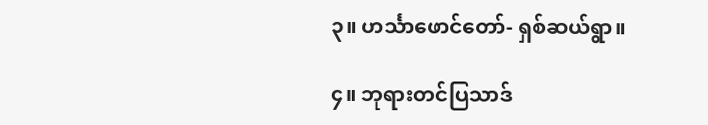၃။ ဟင်္သာဖောင်တော်- ရှစ်ဆယ်ရွာ။

၄။ ဘုရားတင်ပြသာဒ်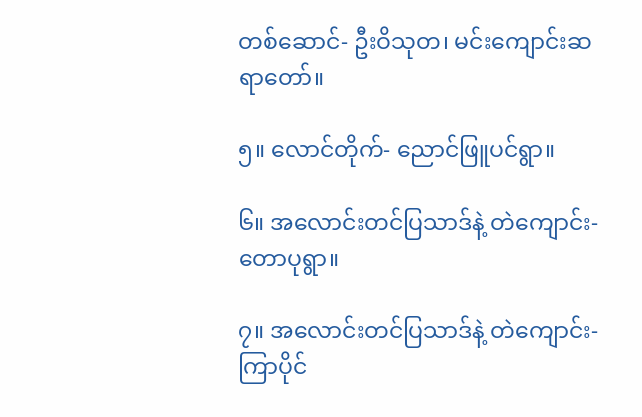တစ်ဆောင်- ဦးဝိသုတ၊ မင်းကျောင်းဆရာတော်။

၅။ လောင်တိုက်- ညောင်ဖြူပင်ရွာ။

၆။ အလောင်းတင်ပြသာဒ်နဲ့ တဲကျောင်း- တောပုရွာ။

၇။ အလောင်းတင်ပြသာဒ်နဲ့ တဲကျောင်း- ကြာပိုင်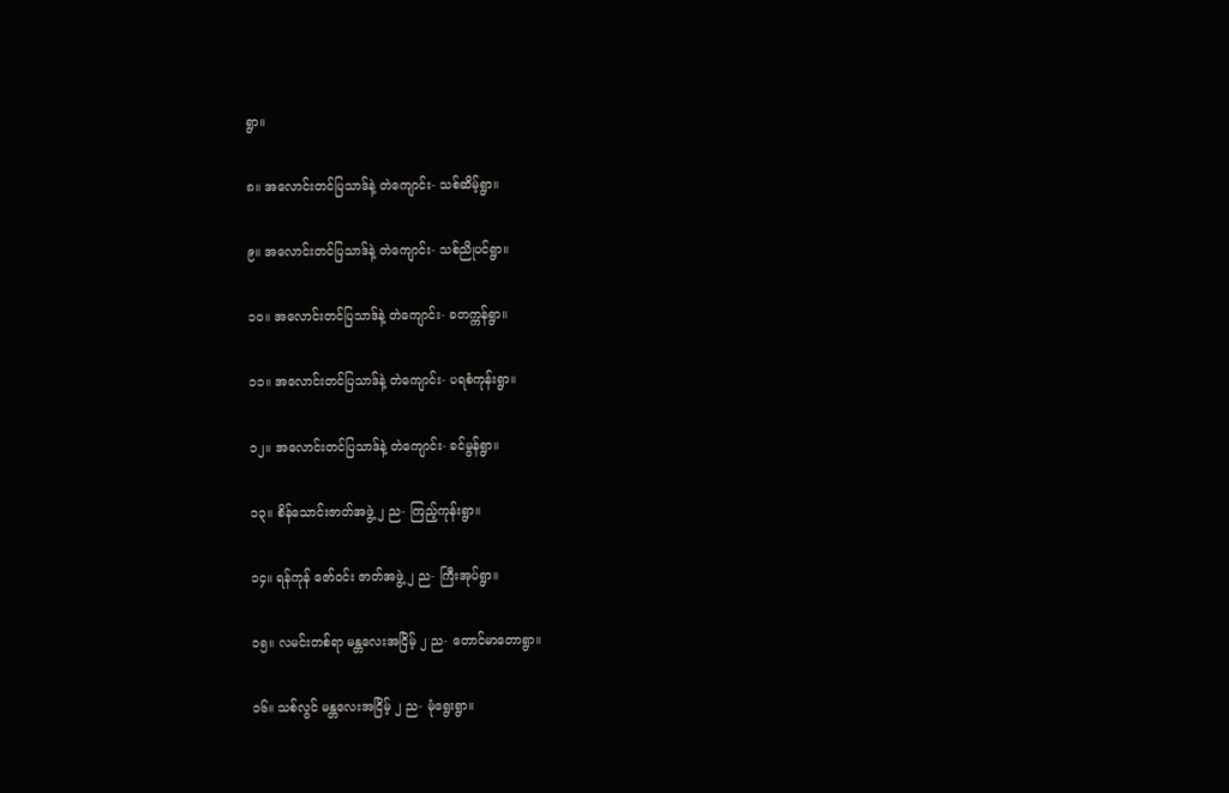ရွာ။

၈။ အလောင်းတင်ပြသာဒ်နဲ့ တဲကျောင်း- သစ်ဆိမ့်ရွာ။

၉။ အလောင်းတင်ပြသာဒ်နဲ့ တဲကျောင်း- သစ်ညိုပင်ရွာ။

၁ဝ။ အလောင်းတင်ပြသာဒ်နဲ့ တဲကျောင်း- ခတက္ကန်ရွာ။

၁၁။ အလောင်းတင်ပြသာဒ်နဲ့ တဲကျောင်း- ပရစံကုန်းရွာ။

၁၂။ အလောင်းတင်ပြသာဒ်နဲ့ တဲကျောင်း- ခင်မွန်ရွာ။

၁၃။ စိန်သောင်းဇာတ်အဖွဲ့ ၂ ည- ကြည့်ကုန်းရွာ။

၁၄။ ရန်ကုန် ဇော်ဝင်း ဇာတ်အဖွဲ့ ၂ ည- ကြီးအုပ်ရွာ။

၁၅။ လမင်းတစ်ရာ မန္တလေးအငြိမ့် ၂ ည- တောင်မာတောရွာ။

၁၆။ သစ်လွင် မန္တလေးအငြိမ့် ၂ ည- မုံရွေးရွာ။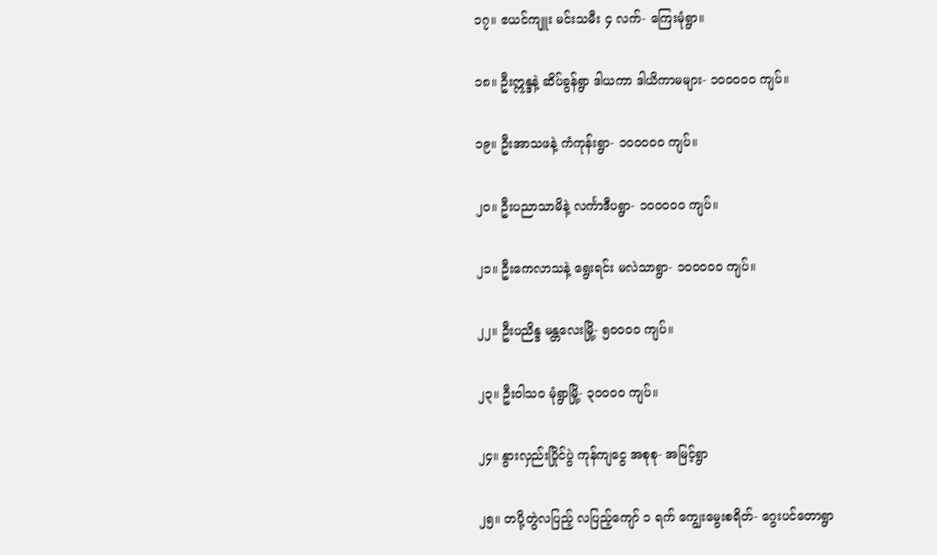၁၇။ ဧယင်ကျူး မင်းသမီး ၄ လက်- ကြေးမုံရွာ။

၁၈။ ဦးဣန္ဒနဲ့ ဆိပ်ခွန်ရွာ ဒါယကာ ဒါယိကာမများ- ၁ဝဝဝဝဝ ကျပ်။

၁၉။ ဦးအာသဖနဲ့ ကံကုန်းရွာ- ၁ဝဝဝဝဝ ကျပ်။

၂ဝ။ ဦးပညာသာမိနဲ့ လင်္ကာဒီပရွာ- ၁ဝဝဝဝဝ ကျပ်။

၂၁။ ဦးကေလာသနဲ့ ရွေးရင်း မလဲသာရွာ- ၁ဝဝဝဝဝ ကျပ်။

၂၂။ ဦးပညိန္ဒ မန္တလေးမြို့- ၅ဝဝဝဝ ကျပ်။

၂၃။ ဦးဝါသဝ မုံရွာမြို့- ၃ဝဝဝဝ ကျပ်။

၂၄။ နွားလှည်းပြိုင်ပွဲ ကုန်ကျငွေ အစုစု- အမြင့်ရွာ

၂၅။ တပို့တွဲလပြည့် လပြည့်ကျော် ၁ ရက် ကျွေးမွေးစရိတ်- ဂွေးပင်တောရွာ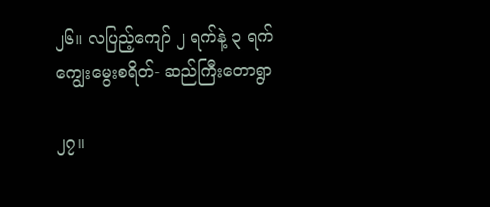၂၆။ လပြည့်ကျော် ၂ ရက်နဲ့ ၃ ရက် ကျွေးမွေးစရိတ်- ဆည်ကြီးတောရွာ

၂၇။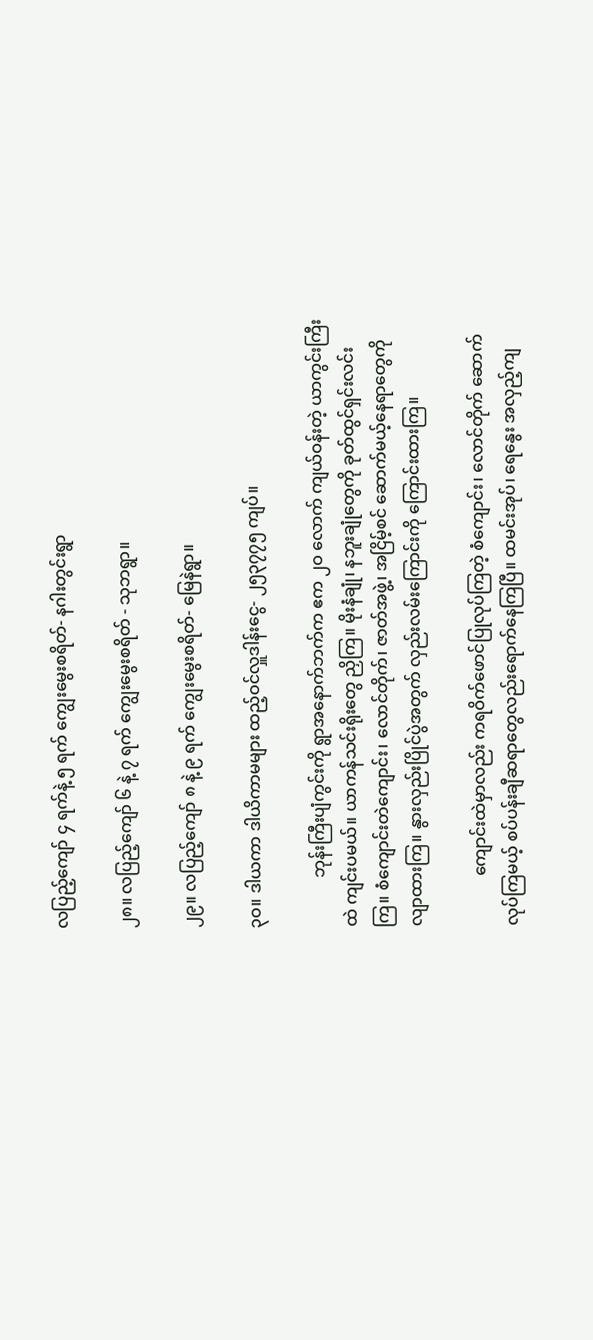လပြည့်ကျော် ၄ ရက်နဲ့ ၅ ရက် ကျွေးမွေးစရိတ်- နဂါးတွင်းရွာ

၂၈။ လပြည့်ကျော် ၆ နဲ့ ၇ ရက် ကျွေးမွေးစရိတ် - သုဘရွာ။

၂၉။ လပြည့်ကျော် ၈ နဲ့ ၉ ရက် ကျွေးမွေးစရိတ်- မြေနဲရွာ။

၃ဝ။ ဒါယကာ ဒါယိကာမများ ထည့်ဝင်လှူဒါန်းငွေ- ၂၅၃၇၇၅ ကျပ်။

            ဘုန်းကြီးပျံကွင်းကို ရွာအနောက်ဘက်က ဧက ၂ဝ လောက် ကျယ်ဝန်းတဲ့ ယာကွင်းကြီးထဲ ကျင်းပမယ်။ ယာကန်သင်းရိုးတွေ ညှိကြ။ မိုးနံချုံ၊ နဘူးချုံတွေကို ခုတ်ထွင်ရှင်းလင်းကြ။ စံကျောင်းတဲကျောင်း၊ လောင်တိုက်၊ ဇာတ်အဖွဲ့၊ အငြိမ့်စင် ဆောက်မယ့်နေရာတွေကို လျာထားကြ။ နွားလှည်းပြိုင်ပွဲအတွက် လှည်းလမ်းကြောင်းကို ကြောင်းထားကြ။

            ကျောင်းထဲမှာလည်း ကရဝိက်ဖောင်ပြုလုပ်ကြတဲ့ စံကျောင်း၊ လောင်တိုက် ဆောက်လုပ်ကြမယ့် စပ်ပန်းချီဆရာတွေလည်းရောက်နေကြပြီ။ ထမင်းအုပ်၊ ရေနွေး အလှည့်ကျ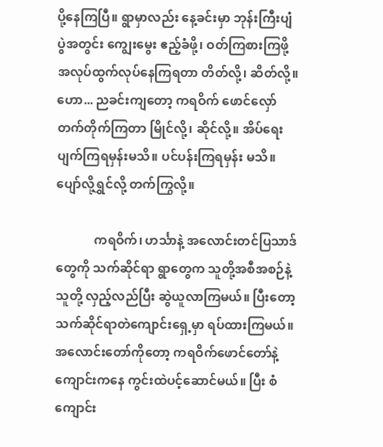ပို့နေကြပြီ။ ရွာမှာလည်း နေ့ခင်းမှာ ဘုန်းကြီးပျံပွဲအတွင်း ကျွေးမွေး ဧည့်ခံဖို့၊ ဝတ်ကြစားကြဖို့ အလုပ်ထွက်လုပ်နေကြရတာ တိတ်လို့၊ ဆိတ်လို့။ ဟော... ညခင်းကျတော့ ကရဝိက် ဖောင်လှော်တက်တိုက်ကြတာ မြိုင်လို့၊ ဆိုင်လို့။ အိပ်ရေး ပျက်ကြရမှန်းမသိ။ ပင်ပန်းကြရမှန်း မသိ။ ပျော်လို့ရွှင်လို့ တက်ကြွလို့။

            ကရဝိက်၊ ဟင်္သာနဲ့ အလောင်းတင်ပြသာဒ်တွေကို သက်ဆိုင်ရာ ရွာတွေက သူတို့အစီအစဉ်နဲ့ သူတို့ လှည့်လည်ပြီး ဆွဲယူလာကြမယ်။ ပြီးတော့ သက်ဆိုင်ရာတဲကျောင်းရှေ့မှာ ရပ်ထားကြမယ်။ အလောင်းတော်ကိုတော့ ကရဝိက်ဖောင်တော်နဲ့ ကျောင်းကနေ ကွင်းထဲပင့်ဆောင်မယ်။ ပြီး စံကျောင်း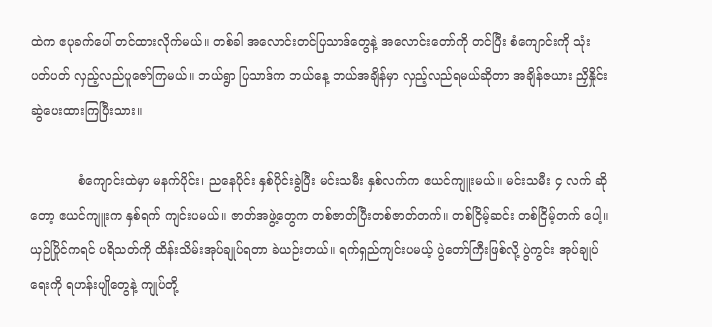ထဲက ဧပုခက်ပေါ် တင်ထားလိုက်မယ်။ တစ်ခါ အလောင်းတင်ပြသာဒ်တွေနဲ့ အလောင်းတော်ကို တင်ပြီး စံကျောင်းကို သုံးပတ်ပတ် လှည့်လည်ပူဇော်ကြမယ်။ ဘယ်ရွာ ပြသာဒ်က ဘယ်နေ့ ဘယ်အချိန်မှာ လှည့်လည်ရမယ်ဆိုတာ အချိန်ဇယား ညှိနှိုင်းဆွဲပေးထားကြပြီးသား။

            စံကျောင်းထဲမှာ မနက်ပိုင်း၊ ညနေပိုင်း နှစ်ပိုင်းခွဲပြီး မင်းသမီး နှစ်လက်က ဧယင်ကျူးမယ်။ မင်းသမီး ၄ လက် ဆိုတော့ ဧယင်ကျူးက နှစ်ရက် ကျင်းပမယ်။ ဇာတ်အဖွဲ့တွေက တစ်ဇာတ်ပြီးတစ်ဇာတ်တက်။ တစ်ငြိမ့်ဆင်း တစ်ငြိမ့်တက် ပေါ့။ ယှဉ်ပြိုင်ကရင် ပရိသတ်ကို ထိန်းသိမ်းအုပ်ချုပ်ရတာ ခဲယဉ်းတယ်။ ရက်ရှည်ကျင်းပမယ့် ပွဲတော်ကြီးဖြစ်လို့ ပွဲကွင်း အုပ်ချုပ်ရေးကို ရဟန်းပျိုတွေနဲ့ ကျုပ်တို့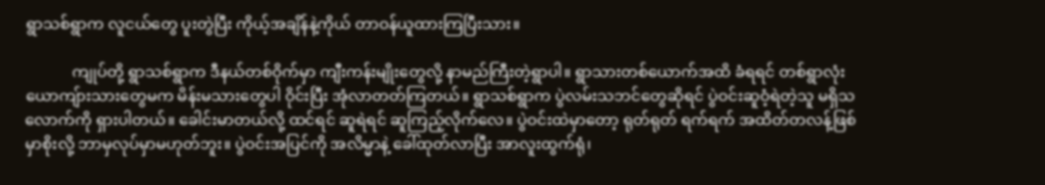ရွာသစ်ရွာက လူငယ်တွေ ပူးတွဲပြီး ကိုယ့်အချိန်နဲ့ကိုယ် တာဝန်ယူထားကြပြီးသား။

            ကျုပ်တို့ ရွာသစ်ရွာက ဒီနယ်တစ်ဝိုက်မှာ ကျီးကန်းမျိုးတွေလို့ နာမည်ကြီးတဲ့ရွာပါ။ ရွာသားတစ်ယောက်အထိ ခံရရင် တစ်ရွာလုံး ယောကျ်ားသားတွေမက မိန်းမသားတွေပါ ဝိုင်းပြီး အုံလာတတ်ကြတယ်။ ရွာသစ်ရွာက ပွဲလမ်းသဘင်တွေဆိုရင် ပွဲဝင်းဆူဝံ့ရဲတဲ့သူ မရှိသလောက်ကို ရှားပါတယ်။ ခေါင်းမာတယ်လို့ ထင်ရင် ဆူရဲရင် ဆူကြည့်လိုက်လေ။ ပွဲဝင်းထဲမှာတော့ ရုတ်ရုတ် ရက်ရက် အထိတ်တလန့်ဖြစ်မှာစိုးလို့ ဘာမှလုပ်မှာမဟုတ်ဘူး။ ပွဲဝင်းအပြင်ကို အလိမ္မာနဲ့ ခေါ်ထုတ်လာပြီး အာလူးထွက်ရုံ၊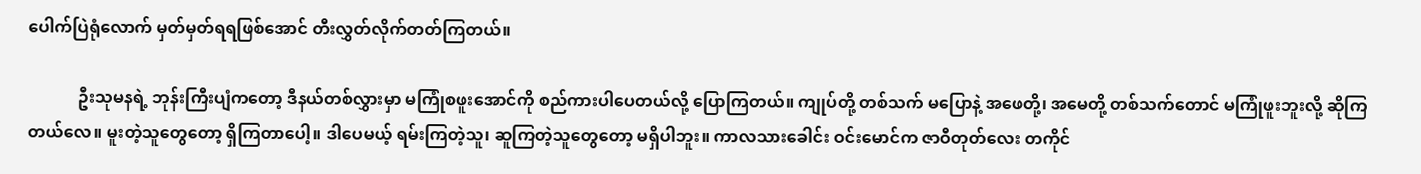ပေါက်ပြဲရုံလောက် မှတ်မှတ်ရရဖြစ်အောင် တီးလွှတ်လိုက်တတ်ကြတယ်။

            ဦးသုမနရဲ့ ဘုန်းကြီးပျံကတော့ ဒီနယ်တစ်လွှားမှာ မကြုံစဖူးအောင်ကို စည်ကားပါပေတယ်လို့ ပြောကြတယ်။ ကျုပ်တို့ တစ်သက် မပြောနဲ့ အဖေတို့၊ အမေတို့ တစ်သက်တောင် မကြုံဖူးဘူးလို့ ဆိုကြတယ်လေ။ မူးတဲ့သူတွေတော့ ရှိကြတာပေါ့။ ဒါပေမယ့် ရမ်းကြတဲ့သူ၊ ဆူကြတဲ့သူတွေတော့ မရှိပါဘူး။ ကာလသားခေါင်း ဝင်းမောင်က ဇာဝီတုတ်လေး တကိုင်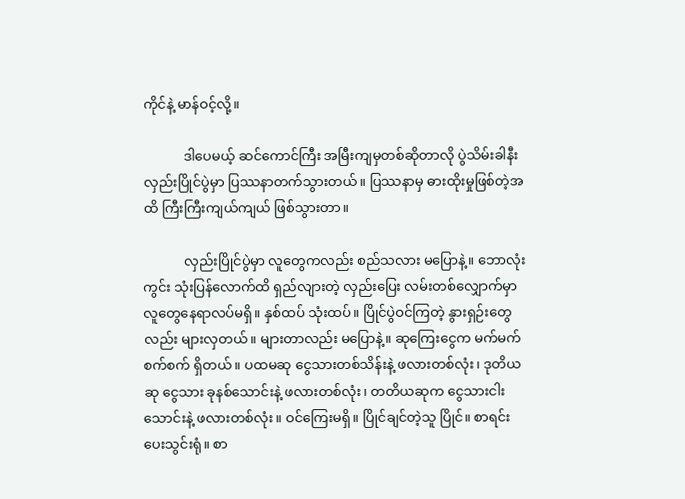ကိုင်နဲ့ မာန်ဝင့်လို့။

            ဒါပေမယ့် ဆင်ကောင်ကြီး အမြီးကျမှတစ်ဆိုတာလို ပွဲသိမ်းခါနီး လှည်းပြိုင်ပွဲမှာ ပြဿနာတက်သွားတယ်။ ပြဿနာမှ ဓားထိုးမှုဖြစ်တဲ့အထိ ကြီးကြီးကျယ်ကျယ် ဖြစ်သွားတာ။

            လှည်းပြိုင်ပွဲမှာ လူတွေကလည်း စည်သလား မပြောနဲ့။ ဘောလုံးကွင်း သုံးပြန်လောက်ထိ ရှည်လျားတဲ့ လှည်းပြေး လမ်းတစ်လျှောက်မှာ လူတွေနေရာလပ်မရှိ။ နှစ်ထပ် သုံးထပ်။ ပြိုင်ပွဲဝင်ကြတဲ့ နွားရှဉ်းတွေလည်း များလှတယ်။ များတာလည်း မပြောနဲ့။ ဆုကြေးငွေက မက်မက်စက်စက် ရှိတယ်။ ပထမဆု ငွေသားတစ်သိန်းနဲ့ ဖလားတစ်လုံး၊ ဒုတိယဆု ငွေသား ခုနစ်သောင်းနဲ့ ဖလားတစ်လုံး၊ တတိယဆုက ငွေသားငါးသောင်းနဲ့ ဖလားတစ်လုံး။ ဝင်ကြေးမရှိ။ ပြိုင်ချင်တဲ့သူ ပြိုင်။ စာရင်း ပေးသွင်းရုံ။ စာ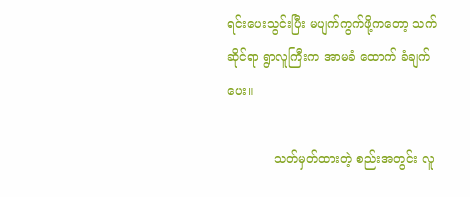ရင်းပေးသွင်းပြီး မပျက်ကွက်ဖို့ကတော့ သက်ဆိုင်ရာ ရွာလူကြီးက အာမခံ ထောက် ခံချက်ပေး။

            သတ်မှတ်ထားတဲ့ စည်းအတွင်း လူ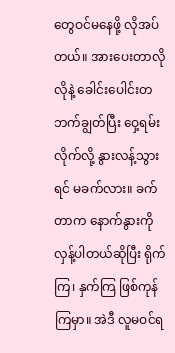တွေဝင်မနေဖို့ လိုအပ်တယ်။ အားပေးတာလိုလိုနဲ့ ခေါင်းပေါင်းတဘက်ချွတ်ပြီး ဝှေ့ရမ်းလိုက်လို့ နွားလန့်သွားရင် မခက်လား။ ခက်တာက နောက်နွားကို လှန့်ပါတယ်ဆိုပြီး ရိုက်ကြ၊ နှက်ကြ ဖြစ်ကုန်ကြမှာ။ အဲဒီ လူမဝင်ရ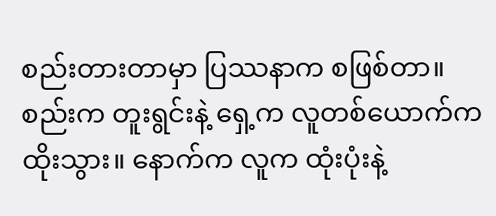စည်းတားတာမှာ ပြဿနာက စဖြစ်တာ။ စည်းက တူးရွင်းနဲ့ ရှေ့က လူတစ်ယောက်က ထိုးသွား။ နောက်က လူက ထုံးပုံးနဲ့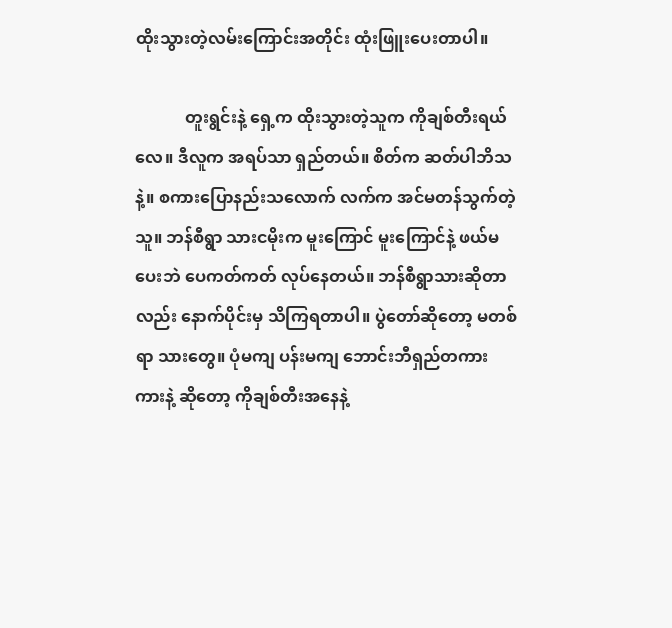ထိုးသွားတဲ့လမ်းကြောင်းအတိုင်း ထုံးဖြူးပေးတာပါ။

            တူးရွင်းနဲ့ ရှေ့က ထိုးသွားတဲ့သူက ကိုချစ်တီးရယ်လေ။ ဒီလူက အရပ်သာ ရှည်တယ်။ စိတ်က ဆတ်ပါဘိသနဲ့။ စကားပြောနည်းသလောက် လက်က အင်မတန်သွက်တဲ့သူ။ ဘန်စီရွာ သားငမိုးက မူးကြောင် မူးကြောင်နဲ့ ဖယ်မပေးဘဲ ပေကတ်ကတ် လုပ်နေတယ်။ ဘန်စီရွာသားဆိုတာလည်း နောက်ပိုင်းမှ သိကြရတာပါ။ ပွဲတော်ဆိုတော့ မတစ်ရာ သားတွေ။ ပုံမကျ ပန်းမကျ ဘောင်းဘီရှည်တကားကားနဲ့ ဆိုတော့ ကိုချစ်တီးအနေနဲ့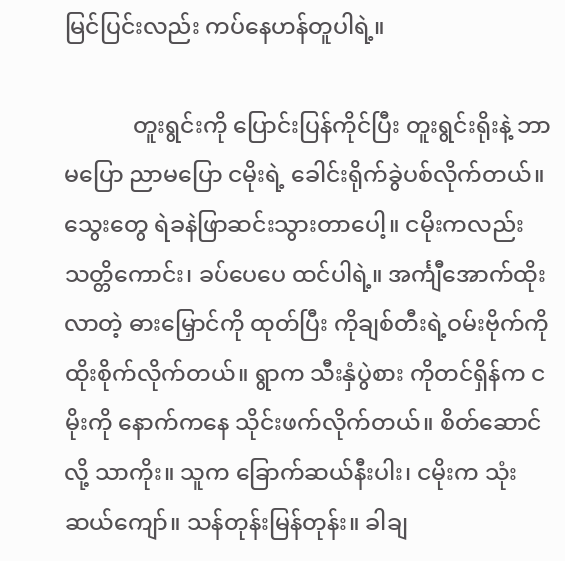မြင်ပြင်းလည်း ကပ်နေဟန်တူပါရဲ့။

            တူးရွင်းကို ပြောင်းပြန်ကိုင်ပြီး တူးရွင်းရိုးနဲ့ ဘာမပြော ညာမပြော ငမိုးရဲ့ ခေါင်းရိုက်ခွဲပစ်လိုက်တယ်။ သွေးတွေ ရဲခနဲဖြာဆင်းသွားတာပေါ့။ ငမိုးကလည်း သတ္တိကောင်း၊ ခပ်ပေပေ ထင်ပါရဲ့။ အင်္ကျီအောက်ထိုးလာတဲ့ ဓားမြှောင်ကို ထုတ်ပြီး ကိုချစ်တီးရဲ့ဝမ်းဗိုက်ကို ထိုးစိုက်လိုက်တယ်။ ရွာက သီးနှံပွဲစား ကိုတင်ရှိန်က ငမိုးကို နောက်ကနေ သိုင်းဖက်လိုက်တယ်။ စိတ်ဆောင်လို့ သာကိုး။ သူက ခြောက်ဆယ်နီးပါး၊ ငမိုးက သုံးဆယ်ကျော်။ သန်တုန်းမြန်တုန်း။ ခါချ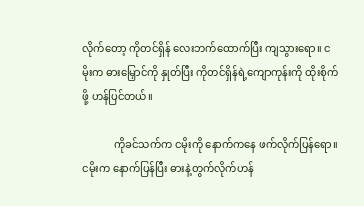လိုက်တော့ ကိုတင်ရှိန် လေးဘက်ထောက်ပြီး ကျသွားရော။ ငမိုးက ဓားမြှောင်ကို နှုတ်ပြီး ကိုတင်ရှိန်ရဲ့ကျောကုန်းကို ထိုးစိုက်ဖို့ ဟန်ပြင်တယ်။

            ကိုခင်သက်က ငမိုးကို နောက်ကနေ ဖက်လိုက်ပြန်ရော။ ငမိုးက နောက်ပြန်ပြီး ဓားနဲ့တွက်လိုက်ဟန်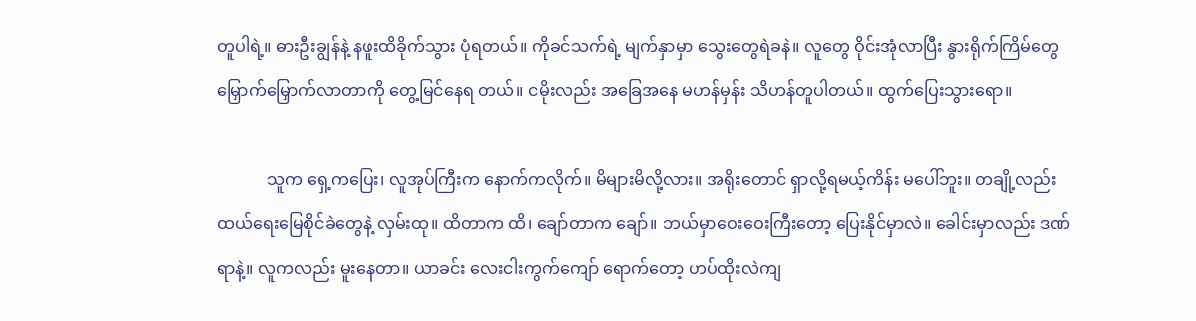တူပါရဲ့။ ဓားဦးချွန်နဲ့ နဖူးထိခိုက်သွား ပုံရတယ်။ ကိုခင်သက်ရဲ့ မျက်နှာမှာ သွေးတွေရဲခနဲ။ လူတွေ ဝိုင်းအုံလာပြီး နွားရိုက်ကြိမ်တွေ မြှောက်မြှောက်လာတာကို တွေ့မြင်နေရ တယ်။ ငမိုးလည်း အခြေအနေ မဟန်မှန်း သိဟန်တူပါတယ်။ ထွက်ပြေးသွားရော။

            သူက ရှေ့ကပြေး၊ လူအုပ်ကြီးက နောက်ကလိုက်။ မိများမိလို့လား။ အရိုးတောင် ရှာလို့ရမယ့်ကိန်း မပေါ်ဘူး။ တချို့လည်း ထယ်ရေးမြေစိုင်ခဲတွေနဲ့ လှမ်းထု။ ထိတာက ထိ၊ ချော်တာက ချော်။ ဘယ်မှာဝေးဝေးကြီးတော့ ပြေးနိုင်မှာလဲ။ ခေါင်းမှာလည်း ဒဏ်ရာနဲ့။ လူကလည်း မူးနေတာ။ ယာခင်း လေးငါးကွက်ကျော် ရောက်တော့ ဟပ်ထိုးလဲကျ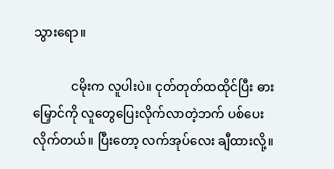သွားရော။

            ငမိုးက လူပါးပဲ။ ငုတ်တုတ်ထထိုင်ပြီး ဓားမြှောင်ကို လူတွေပြေးလိုက်လာတဲ့ဘက် ပစ်ပေးလိုက်တယ်။ ပြီးတော့ လက်အုပ်လေး ချီထားလို့။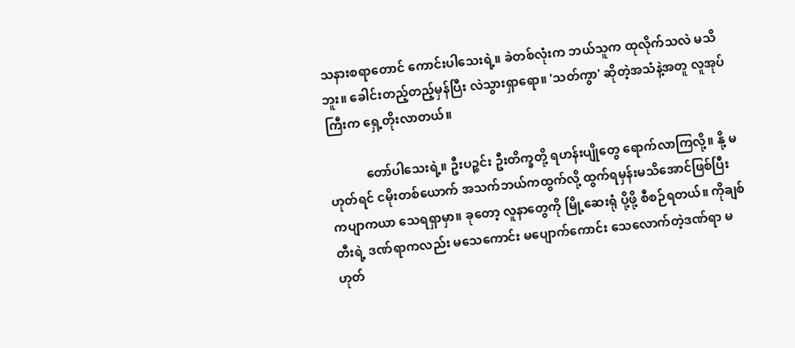သနားစရာတောင် ကောင်းပါသေးရဲ့။ ခဲတစ်လုံးက ဘယ်သူက ထုလိုက်သလဲ မသိဘူး။ ခေါင်းတည့်တည့်မှန်ပြီး လဲသွားရှာရော။ 'သတ်ကွာ' ဆိုတဲ့အသံနဲ့အတူ လူအုပ်ကြီးက ရှေ့တိုးလာတယ်။

            တော်ပါသေးရဲ့။ ဦးပဉ္ဇင်း ဦးတိက္ခတို့ ရဟန်းပျိုတွေ ရောက်လာကြလို့။ နို့ မဟုတ်ရင် ငမိုးတစ်ယောက် အသက်ဘယ်ကထွက်လို့ ထွက်ရမှန်းမသိအောင်ဖြစ်ပြီး ကပျာကယာ သေရရှာမှာ။ ခုတော့ လူနာတွေကို မြို့ဆေးရုံ ပို့ဖို့ စီစဉ်ရတယ်။ ကိုချစ်တီးရဲ့ ဒဏ်ရာကလည်း မသေကောင်း မပျောက်ကောင်း သေလောက်တဲ့ဒဏ်ရာ မဟုတ်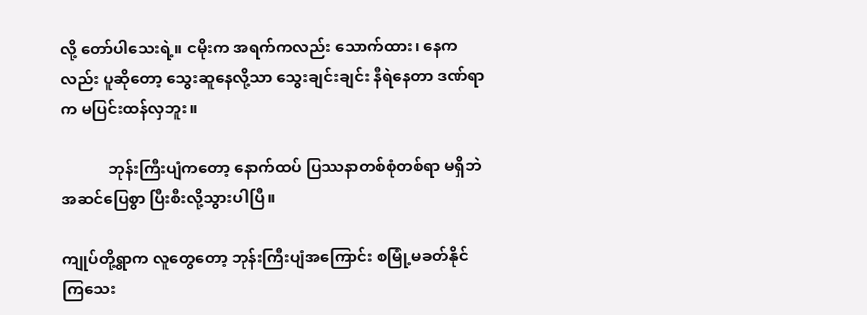လို့ တော်ပါသေးရဲ့။ ငမိုးက အရက်ကလည်း သောက်ထား၊ နေကလည်း ပူဆိုတော့ သွေးဆူနေလို့သာ သွေးချင်းချင်း နီရဲနေတာ ဒဏ်ရာက မပြင်းထန်လှဘူး။

            ဘုန်းကြီးပျံကတော့ နောက်ထပ် ပြဿနာတစ်စုံတစ်ရာ မရှိဘဲ အဆင်ပြေစွာ ပြီးစီးလို့သွားပါပြီ။

ကျုပ်တို့ရွာက လူတွေတော့ ဘုန်းကြီးပျံအကြောင်း စမြုံ့မခတ်နိုင်ကြသေး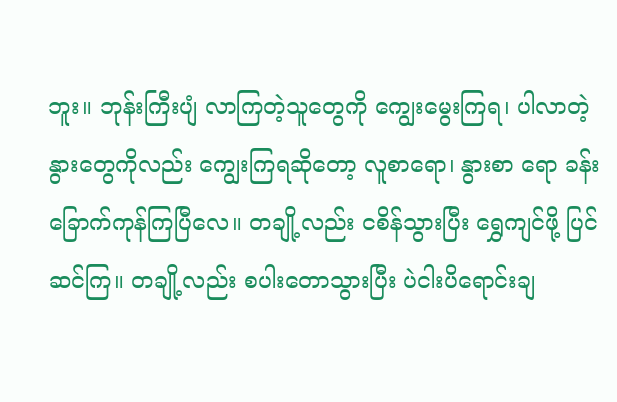ဘူး။ ဘုန်းကြီးပျံ လာကြတဲ့သူတွေကို ကျွေးမွေးကြရ၊ ပါလာတဲ့ နွားတွေကိုလည်း ကျွေးကြရဆိုတော့ လူစာရော၊ နွားစာ ရော ခန်းခြောက်ကုန်ကြပြီလေ။ တချို့လည်း ငစိန်သွားပြီး ရွှေကျင်ဖို့ ပြင်ဆင်ကြ။ တချို့လည်း စပါးတောသွားပြီး ပဲငါးပိရောင်းချ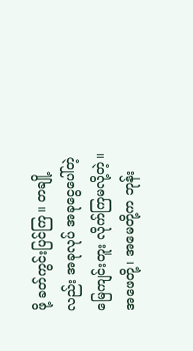ဖို့ ခတ်ကွင်းပြင်ကြ။ တချို့လည်း အခုလုပ် အခုငွေပေါ်တဲ့ မြေကျင်းတူး လိုက်ကြမလို့တဲ့။ အဖေတို့၊ အမေတို့က ဘုန်း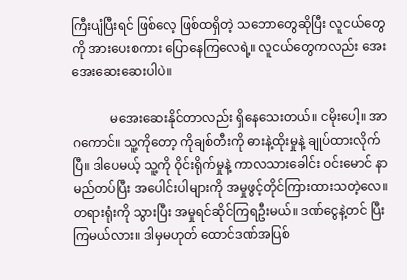ကြီးပျံပြီးရင် ဖြစ်လေ့ ဖြစ်ထရှိတဲ့ သဘောတွေဆိုပြီး လူငယ်တွေကို အားပေးစကား ပြောနေကြလေရဲ့။ လူငယ်တွေကလည်း အေးအေးဆေးဆေးပါပဲ။

            မအေးဆေးနိုင်တာလည်း ရှိနေသေးတယ်။ ငမိုးပေါ့။ အာဂကောင်။ သူ့ကိုတော့ ကိုချစ်တီးကို ဓားနဲ့ထိုးမှုနဲ့ ချုပ်ထားလိုက်ပြီ။ ဒါပေမယ့် သူ့ကို ဝိုင်းရိုက်မှုနဲ့ ကာလသားခေါင်း ဝင်းမောင် နာမည်တပ်ပြီး အပေါင်းပါများကို အမှုဖွင့်တိုင်ကြားထားသတဲ့လေ။ တရားရုံးကို သွားပြီး အမှုရင်ဆိုင်ကြရဦးမယ်။ ဒဏ်ငွေနဲ့တင် ပြီးကြမယ်လား။ ဒါမှမဟုတ် ထောင်ဒဏ်အပြစ်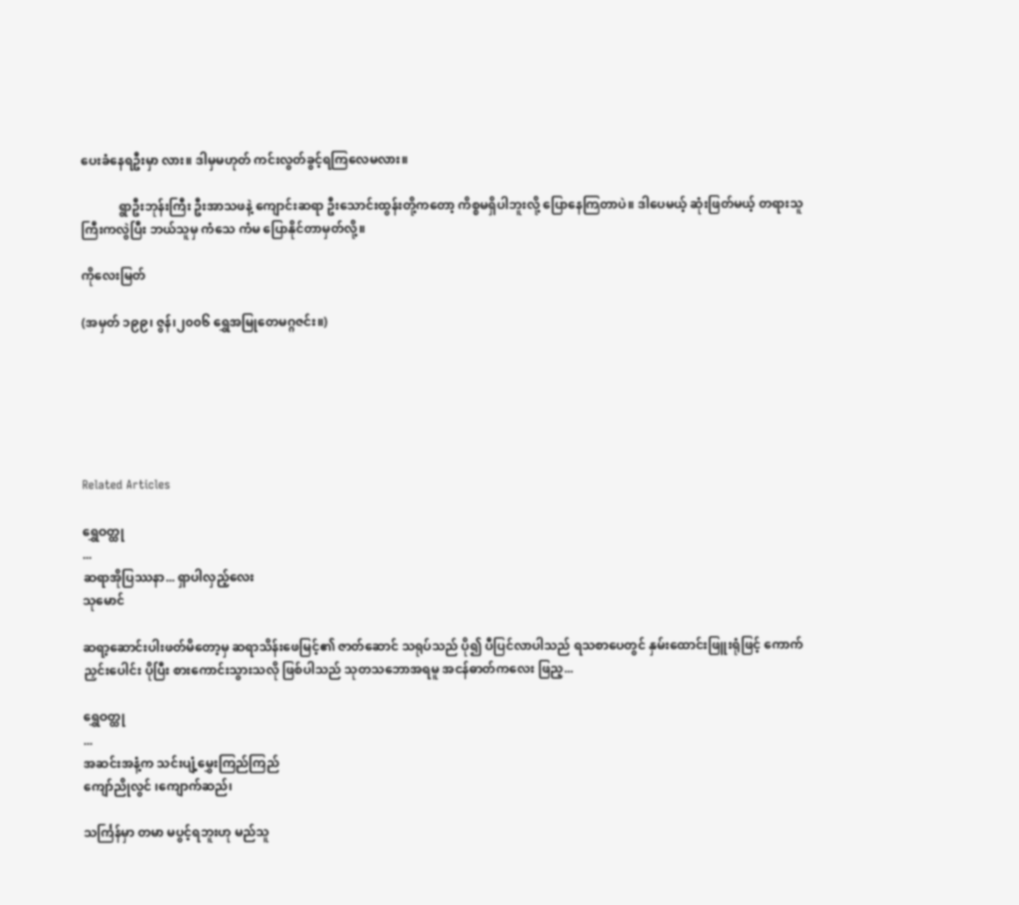ပေးခံနေရဦးမှာ လား။ ဒါမှမဟုတ် ကင်းလွတ်ခွင့်ရကြလေမလား။

            ရွာဦးဘုန်းကြီး ဦးအာသဖနဲ့ ကျောင်းဆရာ ဦးသောင်းထွန်းတို့ကတော့ ကိစ္စမရှိပါဘူးလို့ ပြောနေကြတာပဲ။ ဒါပေမယ့် ဆုံးဖြတ်မယ့် တရားသူကြီးကလွဲပြီး ဘယ်သူမှ ကံသေ ကံမ ပြောနိုင်တာမှတ်လို့။

ကိုလေးမြတ်

(အမှတ် ၁၉၉၊ ဇွန်၊၂၀၀၆ ရွှေအမြုတေမဂ္ဂဇင်း။)






Related Articles

ရွှေဝတ္ထု
...
ဆရာအိုပြဿနာ... ရှာပါလှည့်လေး
သုမောင်

ဆရာ့ဆောင်းပါးဖတ်မိတော့မှ ဆရာသိန်းဖေမြင့်၏ ဇာတ်ဆောင် သရုပ်သည် ပို၍ ပီပြင်လာပါသည် ရသစာပေတွင် နှမ်းထောင်းဖြူးရုံဖြင့် ကောက်ညှင်းပေါင်း ပိုပြီး စားကောင်းသွားသလို ဖြစ်ပါသည် သုတသဘောအရမူ အငန်ဓာတ်ကလေး ဖြည့...

ရွှေဝတ္ထု
...
အဆင်းအနံ့က သင်းပျံ့မွှေးကြည်ကြည်
ကျော်ညိုလွင် ၊ကျောက်ဆည်၊

သင်္ကြန်မှာ တမာ မပွင့်ရဘူးဟု မည်သူ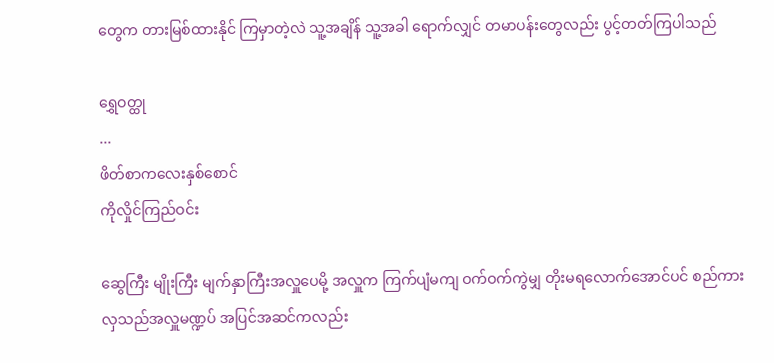တွေက တားမြစ်ထားနိုင် ကြမှာတဲ့လဲ သူ့အချိန် သူ့အခါ ရောက်လျှင် တမာပန်းတွေလည်း ပွင့်တတ်ကြပါသည်

ရွှေဝတ္ထု
...
ဖိတ်စာကလေးနှစ်စောင်
ကိုလှိုင်ကြည်ဝင်း

ဆွေကြီး မျိုးကြီး မျက်နှာကြီးအလှူပေမို့ အလှူက ကြက်ပျံမကျ ဝက်ဝက်ကွဲမျှ တိုးမရလောက်အောင်ပင် စည်ကားလှသည်အလှူမဏ္ဍပ် အပြင်အဆင်ကလည်း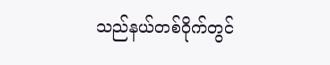သည်နယ်တစ်ဝိုက်တွင်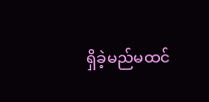ရှိခဲ့မည်မထင်